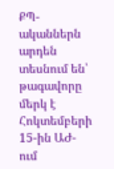ՔՊ-ականներն արդեն տեսնում են՝ թագավորը մերկ է
Հոկտեմբերի 15-ին ԱԺ-ում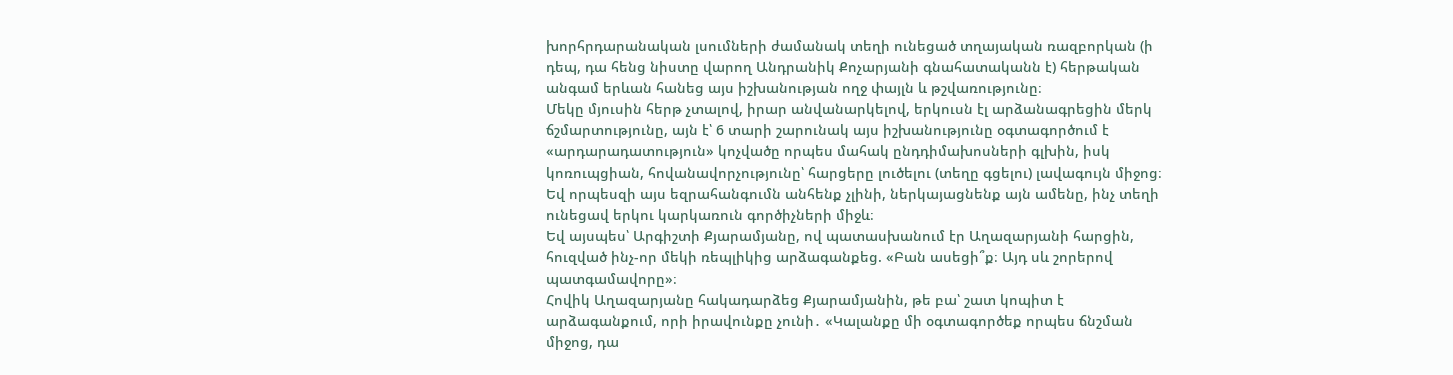խորհրդարանական լսումների ժամանակ տեղի ունեցած տղայական ռազբորկան (ի դեպ, դա հենց նիստը վարող Անդրանիկ Քոչարյանի գնահատականն է) հերթական անգամ երևան հանեց այս իշխանության ողջ փայլն և թշվառությունը։
Մեկը մյուսին հերթ չտալով, իրար անվանարկելով, երկուսն էլ արձանագրեցին մերկ ճշմարտությունը, այն է՝ 6 տարի շարունակ այս իշխանությունը օգտագործում է «արդարադատություն» կոչվածը որպես մահակ ընդդիմախոսների գլխին, իսկ կոռուպցիան, հովանավորչությունը՝ հարցերը լուծելու (տեղը գցելու) լավագույն միջոց։ Եվ որպեսզի այս եզրահանգումն անհենք չլինի, ներկայացնենք այն ամենը, ինչ տեղի ունեցավ երկու կարկառուն գործիչների միջև։
Եվ այսպես՝ Արգիշտի Քյարամյանը, ով պատասխանում էր Աղազարյանի հարցին, հուզված ինչ-որ մեկի ռեպլիկից արձագանքեց. «Բան ասեցի՞ք։ Այդ սև շորերով պատգամավորը»։
Հովիկ Աղազարյանը հակադարձեց Քյարամյանին, թե բա՝ շատ կոպիտ է արձագանքում, որի իրավունքը չունի․ «Կալանքը մի օգտագործեք որպես ճնշման միջոց, դա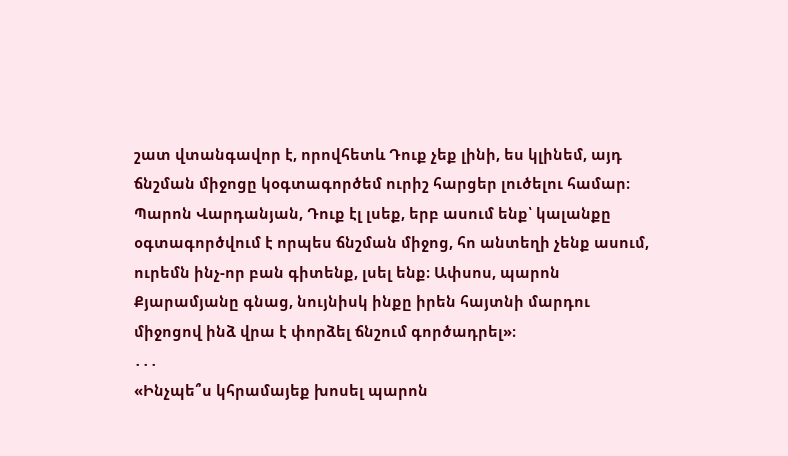շատ վտանգավոր է, որովհետև Դուք չեք լինի, ես կլինեմ, այդ ճնշման միջոցը կօգտագործեմ ուրիշ հարցեր լուծելու համար։ Պարոն Վարդանյան, Դուք էլ լսեք, երբ ասում ենք՝ կալանքը օգտագործվում է որպես ճնշման միջոց, հո անտեղի չենք ասում, ուրեմն ինչ-որ բան գիտենք, լսել ենք։ Ափսոս, պարոն Քյարամյանը գնաց, նույնիսկ ինքը իրեն հայտնի մարդու միջոցով ինձ վրա է փորձել ճնշում գործադրել»։
․․․
«Ինչպե՞ս կհրամայեք խոսել պարոն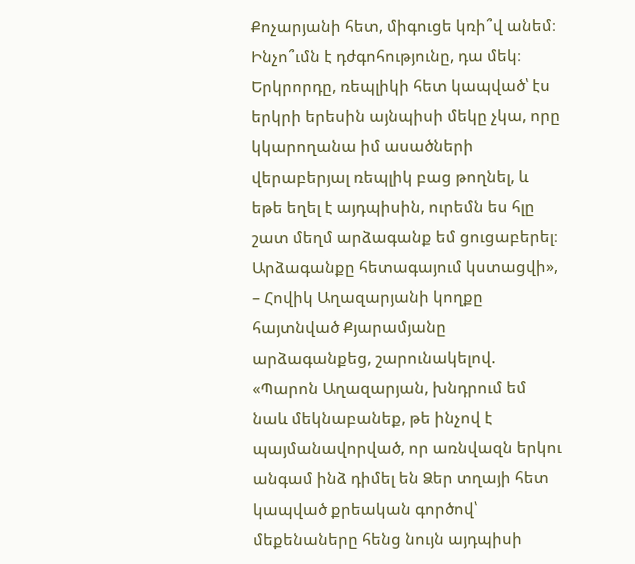Քոչարյանի հետ, միգուցե կռի՞վ անեմ։ Ինչո՞ւմն է դժգոհությունը, դա մեկ։ Երկրորդը, ռեպլիկի հետ կապված՝ էս երկրի երեսին այնպիսի մեկը չկա, որը կկարողանա իմ ասածների վերաբերյալ ռեպլիկ բաց թողնել, և եթե եղել է այդպիսին, ուրեմն ես հլը շատ մեղմ արձագանք եմ ցուցաբերել։ Արձագանքը հետագայում կստացվի», – Հովիկ Աղազարյանի կողքը հայտնված Քյարամյանը արձագանքեց, շարունակելով. «Պարոն Աղազարյան, խնդրում եմ նաև մեկնաբանեք, թե ինչով է պայմանավորված, որ առնվազն երկու անգամ ինձ դիմել են Ձեր տղայի հետ կապված քրեական գործով՝ մեքենաները հենց նույն այդպիսի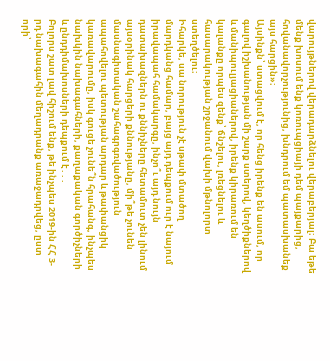վարույթներով վերադարձնելու վերաբերյալ։ Բա եթե մենք խոսում ենք կոռուպցիայի դեմ պայքարից, հովանավորչությունից, խնդրում եմ պատասխանեք այս հարցին»։
Այսինքն՝ ստացվում է, որ հենց իրենք են ասում, որ գալով իշխանության մի շարք ստերով, կեղծիքներով և մանիպուլյացիաներով, իրենք կիրառում են կալանքը որպես զենք՝ ճնշելու, լռեցնելու և հասարակության շրջանում վախի մթնոլորտ ստեղծելու։
Իհարկե, սա նորություն չէ սթափ մտածող մարդկանց համար, բայց այդ դեպքում ուր է նայում իրավապահ համակարգը, ինչո՞ւ այդ նույն դատախազներն ու քննիչները հետամուտ չեն լինում այսօրինակ հարցերի քննությանը, մի՞թե չունեն մասնագիտական շահագրգռվածություն ապահովելու պետության արդար և թափանցիկ կառավարումը, իսկ գուցե չունե՞ն հրահանգ, ինչպես նախկին նախագահների, քաղաքական գործիչների և ընդդիմախոսների դեպքում է․․․
Բոլորս շատ լավ հիշում ենք, թե ինչպես 2019-ին ՀՀ 3-րդ նախագահին մեղադրանք առաջադրվեց, ըստ որի՝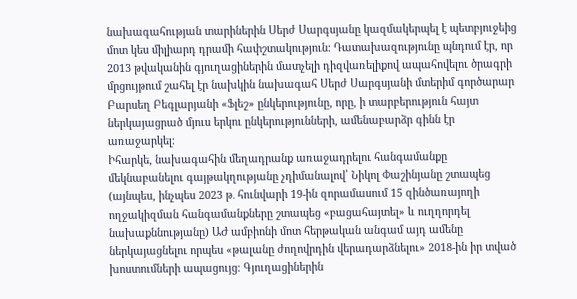նախագահության տարիներին Սերժ Սարգսյանը կազմակերպել է պետբյուջեից մոտ կես միլիարդ դրամի հափշտակություն։ Դատախազությունը պնդում էր, որ 2013 թվականին գյուղացիներին մատչելի դիզվառելիքով ապահովելու ծրագրի մրցույթում շահել էր նախկին նախագահ Սերժ Սարգսյանի մտերիմ գործարար Բարսեղ Բեգլարյանի «Ֆլեշ» ընկերությունը, որը, ի տարբերություն հայտ ներկայացրած մյուս երկու ընկերությունների, ամենաբարձր գինն էր առաջարկել։
Իհարկե, նախագահին մեղադրանք առաջադրելու հանգամանքը մեկնաբանելու գայթակղությանը չդիմանալով՝ Նիկոլ Փաշինյանը շտապեց (այնպես, ինչպես 2023 թ․ հունվարի 19-ին զորամասում 15 զինծառայողի ողջակիզման հանգամանքները շտապեց «բացահայտել» և ուղղորդել նախաքննությանը) ԱԺ ամբիոնի մոտ հերթական անգամ այդ ամենը ներկայացնելու որպես «թալանը ժողովրդին վերադարձնելու» 2018-ին իր տված խոստումների ապացույց։ Գյուղացիներին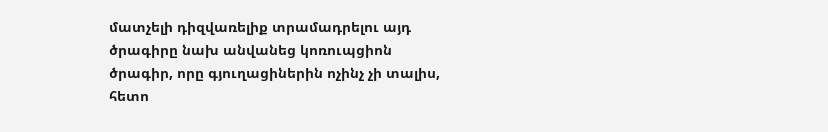մատչելի դիզվառելիք տրամադրելու այդ ծրագիրը նախ անվանեց կոռուպցիոն ծրագիր, որը գյուղացիներին ոչինչ չի տալիս, հետո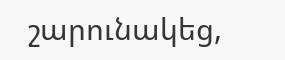շարունակեց,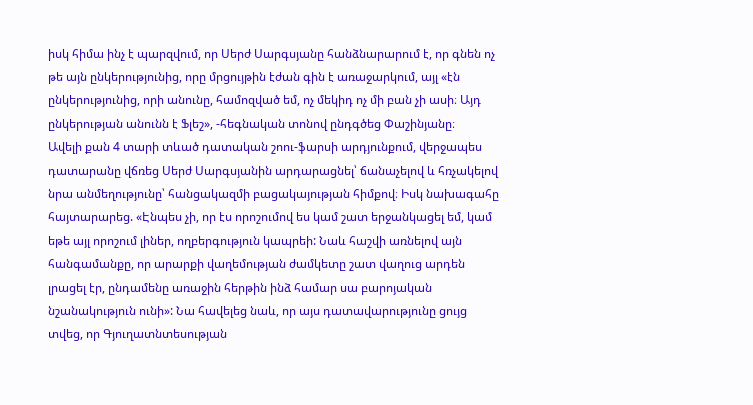իսկ հիմա ինչ է պարզվում, որ Սերժ Սարգսյանը հանձնարարում է, որ գնեն ոչ թե այն ընկերությունից, որը մրցույթին էժան գին է առաջարկում, այլ «էն ընկերությունից, որի անունը, համոզված եմ, ոչ մեկիդ ոչ մի բան չի ասի։ Այդ ընկերության անունն է Ֆլեշ», -հեգնական տոնով ընդգծեց Փաշինյանը։
Ավելի քան 4 տարի տևած դատական շոու-ֆարսի արդյունքում, վերջապես դատարանը վճռեց Սերժ Սարգսյանին արդարացնել՝ ճանաչելով և հռչակելով նրա անմեղությունը՝ հանցակազմի բացակայության հիմքով։ Իսկ նախագահը հայտարարեց. «Էնպես չի, որ էս որոշումով ես կամ շատ երջանկացել եմ, կամ եթե այլ որոշում լիներ, ողբերգություն կապրեի: Նաև հաշվի առնելով այն հանգամանքը, որ արարքի վաղեմության ժամկետը շատ վաղուց արդեն լրացել էր, ընդամենը առաջին հերթին ինձ համար սա բարոյական նշանակություն ունի»: Նա հավելեց նաև, որ այս դատավարությունը ցույց տվեց, որ Գյուղատնտեսության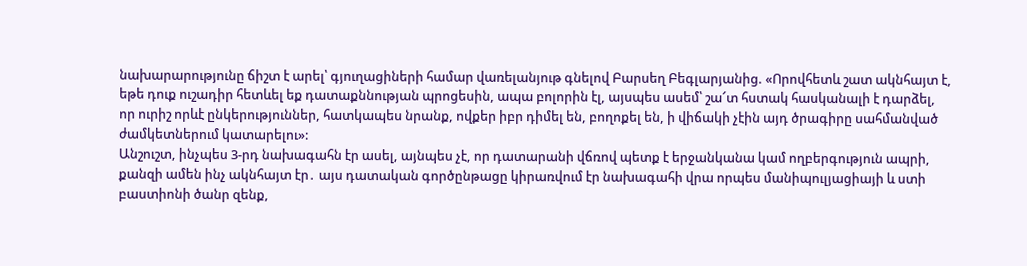նախարարությունը ճիշտ է արել՝ գյուղացիների համար վառելանյութ գնելով Բարսեղ Բեգլարյանից. «Որովհետև շատ ակնհայտ է, եթե դուք ուշադիր հետևել եք դատաքննության պրոցեսին, ապա բոլորին էլ, այսպես ասեմ՝ շա՜տ հստակ հասկանալի է դարձել, որ ուրիշ որևէ ընկերություններ, հատկապես նրանք, ովքեր իբր դիմել են, բողոքել են, ի վիճակի չէին այդ ծրագիրը սահմանված ժամկետներում կատարելու»:
Անշուշտ, ինչպես 3-րդ նախագահն էր ասել, այնպես չէ, որ դատարանի վճռով պետք է երջանկանա կամ ողբերգություն ապրի, քանզի ամեն ինչ ակնհայտ էր․ այս դատական գործընթացը կիրառվում էր նախագահի վրա որպես մանիպուլյացիայի և ստի բաստիոնի ծանր զենք,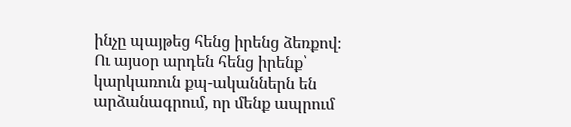ինչը պայթեց հենց իրենց ձեռքով։
Ու այսօր արդեն հենց իրենք՝ կարկառուն քպ-ականներն են արձանագրում, որ մենք ապրում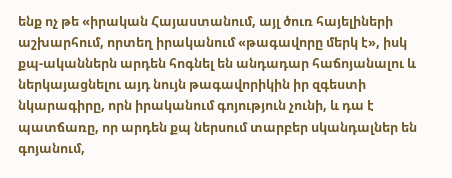ենք ոչ թե «իրական Հայաստանում, այլ ծուռ հայելիների աշխարհում, որտեղ իրականում «թագավորը մերկ է», իսկ քպ-ականներն արդեն հոգնել են անդադար հաճոյանալու և ներկայացնելու այդ նույն թագավորիկին իր զգեստի նկարագիրը, որն իրականում գոյություն չունի, և դա է պատճառը, որ արդեն քպ ներսում տարբեր սկանդալներ են գոյանում,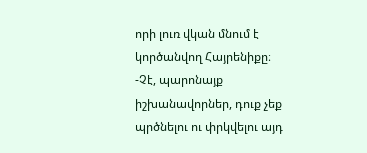որի լուռ վկան մնում է կործանվող Հայրենիքը։
-Չէ, պարոնայք իշխանավորներ, դուք չեք պրծնելու ու փրկվելու այդ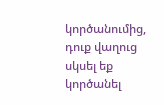կործանումից, դուք վաղուց սկսել եք կործանել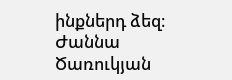ինքներդ ձեզ։
Ժաննա Ծառուկյան